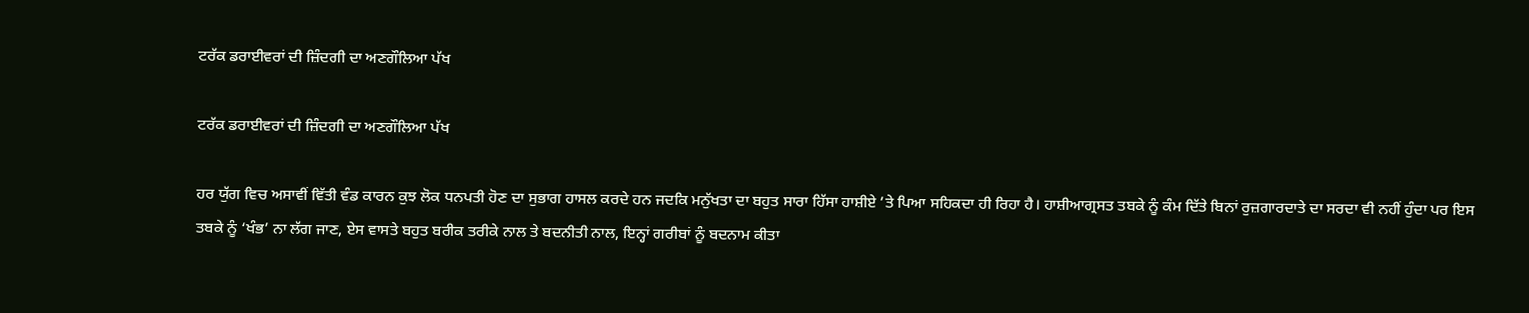ਟਰੱਕ ਡਰਾਈਵਰਾਂ ਦੀ ਜ਼ਿੰਦਗੀ ਦਾ ਅਣਗੌਲਿਆ ਪੱਖ

ਟਰੱਕ ਡਰਾਈਵਰਾਂ ਦੀ ਜ਼ਿੰਦਗੀ ਦਾ ਅਣਗੌਲਿਆ ਪੱਖ

ਹਰ ਯੁੱਗ ਵਿਚ ਅਸਾਵੀਂ ਵਿੱਤੀ ਵੰਡ ਕਾਰਨ ਕੁਝ ਲੋਕ ਧਨਪਤੀ ਹੋਣ ਦਾ ਸੁਭਾਗ ਹਾਸਲ ਕਰਦੇ ਹਨ ਜਦਕਿ ਮਨੁੱਖਤਾ ਦਾ ਬਹੁਤ ਸਾਰਾ ਹਿੱਸਾ ਹਾਸ਼ੀਏ ’ਤੇ ਪਿਆ ਸਹਿਕਦਾ ਹੀ ਰਿਹਾ ਹੈ। ਹਾਸ਼ੀਆਗ੍ਰਸਤ ਤਬਕੇ ਨੂੰ ਕੰਮ ਦਿੱਤੇ ਬਿਨਾਂ ਰੁਜ਼ਗਾਰਦਾਤੇ ਦਾ ਸਰਦਾ ਵੀ ਨਹੀਂ ਹੁੰਦਾ ਪਰ ਇਸ ਤਬਕੇ ਨੂੰ ‘ਖੰਭ’ ਨਾ ਲੱਗ ਜਾਣ, ਏਸ ਵਾਸਤੇ ਬਹੁਤ ਬਰੀਕ ਤਰੀਕੇ ਨਾਲ ਤੇ ਬਦਨੀਤੀ ਨਾਲ, ਇਨ੍ਹਾਂ ਗਰੀਬਾਂ ਨੂੰ ਬਦਨਾਮ ਕੀਤਾ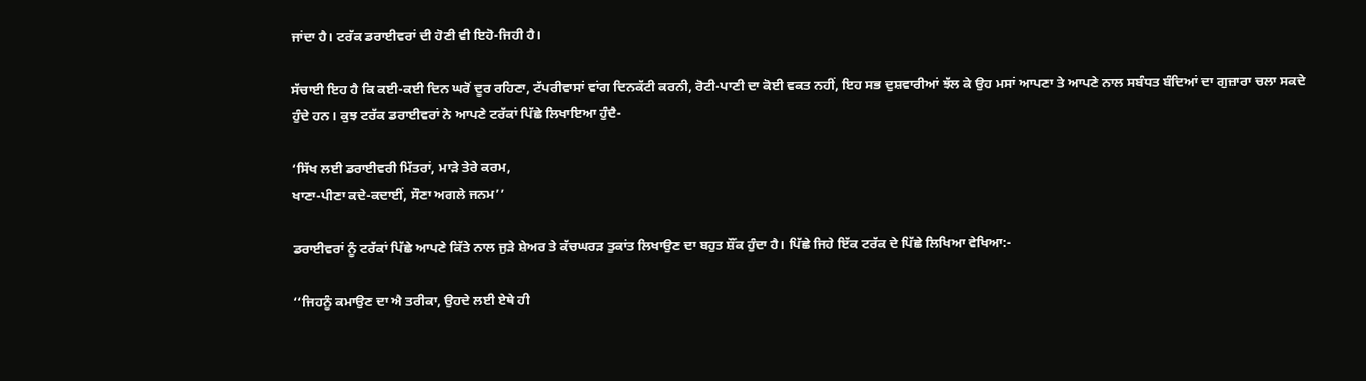ਜਾਂਦਾ ਹੈ। ਟਰੱਕ ਡਰਾਈਵਰਾਂ ਦੀ ਹੋਣੀ ਵੀ ਇਹੋ-ਜਿਹੀ ਹੈ।

ਸੱਚਾਈ ਇਹ ਹੈ ਕਿ ਕਈ-ਕਈ ਦਿਨ ਘਰੋਂ ਦੂਰ ਰਹਿਣਾ, ਟੱਪਰੀਵਾਸਾਂ ਵਾਂਗ ਦਿਨਕੱਟੀ ਕਰਨੀ, ਰੋਟੀ-ਪਾਣੀ ਦਾ ਕੋਈ ਵਕਤ ਨਹੀਂ, ਇਹ ਸਭ ਦੁਸ਼ਵਾਰੀਆਂ ਝੱਲ ਕੇ ਉਹ ਮਸਾਂ ਆਪਣਾ ਤੇ ਆਪਣੇ ਨਾਲ ਸਬੰਧਤ ਬੰਦਿਆਂ ਦਾ ਗੁਜ਼ਾਰਾ ਚਲਾ ਸਕਦੇ ਹੁੰਦੇ ਹਨ। ਕੁਝ ਟਰੱਕ ਡਰਾਈਵਰਾਂ ਨੇ ਆਪਣੇ ਟਰੱਕਾਂ ਪਿੱਛੇ ਲਿਖਾਇਆ ਹੁੰਦੈ-

‘ਸਿੱਖ ਲਈ ਡਰਾਈਵਰੀ ਮਿੱਤਰਾਂ, ਮਾੜੇ ਤੇਰੇ ਕਰਮ,
ਖਾਣਾ-ਪੀਣਾ ਕਦੇ-ਕਦਾਈਂ, ਸੌਣਾ ਅਗਲੇ ਜਨਮ’’

ਡਰਾਈਵਰਾਂ ਨੂੰ ਟਰੱਕਾਂ ਪਿੱਛੇ ਆਪਣੇ ਕਿੱਤੇ ਨਾਲ ਜੁੜੇ ਸ਼ੇਅਰ ਤੇ ਕੱਚਘਰੜ ਤੁਕਾਂਤ ਲਿਖਾਉਣ ਦਾ ਬਹੁਤ ਸ਼ੌਂਕ ਹੁੰਦਾ ਹੈ। ਪਿੱਛੇ ਜਿਹੇ ਇੱਕ ਟਰੱਕ ਦੇ ਪਿੱਛੇ ਲਿਖਿਆ ਵੇਖਿਆ:-

‘‘ਜਿਹਨੂੰ ਕਮਾਉਣ ਦਾ ਐ ਤਰੀਕਾ, ਉਹਦੇ ਲਈ ਏਥੇ ਹੀ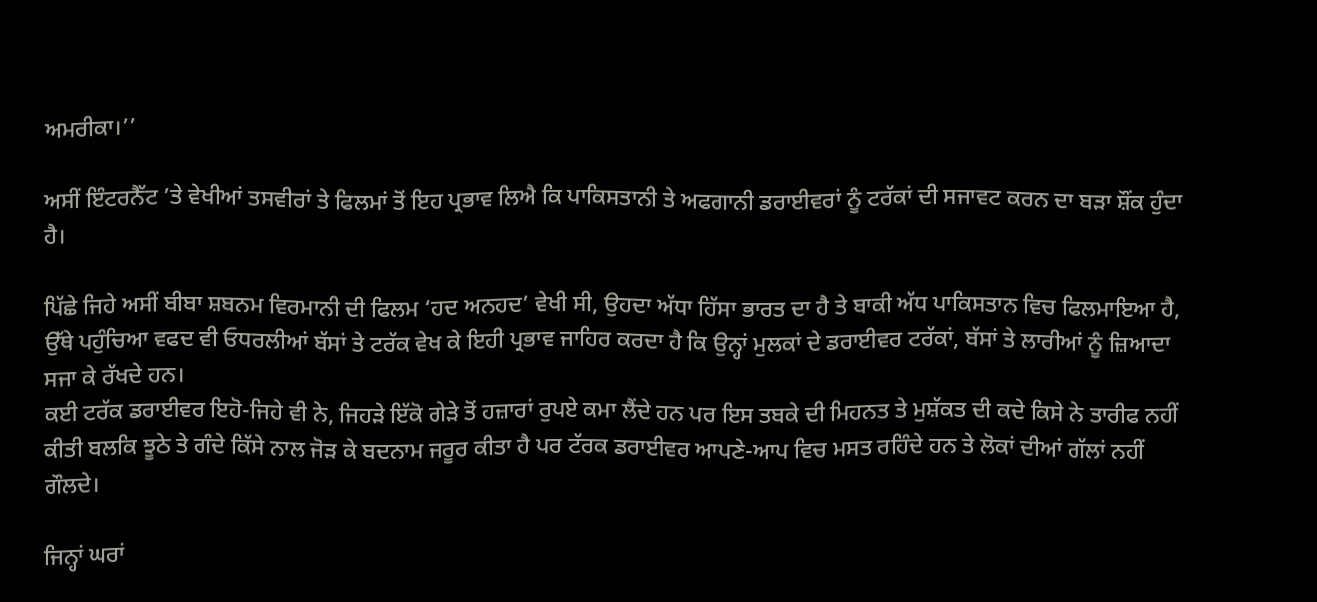ਅਮਰੀਕਾ।’’

ਅਸੀਂ ਇੰਟਰਨੈੱਟ ’ਤੇ ਵੇਖੀਆਂ ਤਸਵੀਰਾਂ ਤੇ ਫਿਲਮਾਂ ਤੋਂ ਇਹ ਪ੍ਰਭਾਵ ਲਿਐ ਕਿ ਪਾਕਿਸਤਾਨੀ ਤੇ ਅਫਗਾਨੀ ਡਰਾਈਵਰਾਂ ਨੂੰ ਟਰੱਕਾਂ ਦੀ ਸਜਾਵਟ ਕਰਨ ਦਾ ਬੜਾ ਸ਼ੌਂਕ ਹੁੰਦਾ ਹੈ।

ਪਿੱਛੇ ਜਿਹੇ ਅਸੀਂ ਬੀਬਾ ਸ਼ਬਨਮ ਵਿਰਮਾਨੀ ਦੀ ਫਿਲਮ ‘ਹਦ ਅਨਹਦ’ ਵੇਖੀ ਸੀ, ਉਹਦਾ ਅੱਧਾ ਹਿੱਸਾ ਭਾਰਤ ਦਾ ਹੈ ਤੇ ਬਾਕੀ ਅੱਧ ਪਾਕਿਸਤਾਨ ਵਿਚ ਫਿਲਮਾਇਆ ਹੈ, ਉੱਥੇ ਪਹੁੰਚਿਆ ਵਫਦ ਵੀ ਓਧਰਲੀਆਂ ਬੱਸਾਂ ਤੇ ਟਰੱਕ ਵੇਖ ਕੇ ਇਹੀ ਪ੍ਰਭਾਵ ਜਾਹਿਰ ਕਰਦਾ ਹੈ ਕਿ ਉਨ੍ਹਾਂ ਮੁਲਕਾਂ ਦੇ ਡਰਾਈਵਰ ਟਰੱਕਾਂ, ਬੱਸਾਂ ਤੇ ਲਾਰੀਆਂ ਨੂੰ ਜ਼ਿਆਦਾ ਸਜਾ ਕੇ ਰੱਖਦੇ ਹਨ।
ਕਈ ਟਰੱਕ ਡਰਾਈਵਰ ਇਹੋ-ਜਿਹੇ ਵੀ ਨੇ, ਜਿਹੜੇ ਇੱਕੋ ਗੇੜੇ ਤੋਂ ਹਜ਼ਾਰਾਂ ਰੁਪਏ ਕਮਾ ਲੈਂਦੇ ਹਨ ਪਰ ਇਸ ਤਬਕੇ ਦੀ ਮਿਹਨਤ ਤੇ ਮੁਸ਼ੱਕਤ ਦੀ ਕਦੇ ਕਿਸੇ ਨੇ ਤਾਰੀਫ ਨਹੀਂ ਕੀਤੀ ਬਲਕਿ ਝੂਠੇ ਤੇ ਗੰਦੇ ਕਿੱਸੇ ਨਾਲ ਜੋੜ ਕੇ ਬਦਨਾਮ ਜਰੂਰ ਕੀਤਾ ਹੈ ਪਰ ਟੱਰਕ ਡਰਾਈਵਰ ਆਪਣੇ-ਆਪ ਵਿਚ ਮਸਤ ਰਹਿੰਦੇ ਹਨ ਤੇ ਲੋਕਾਂ ਦੀਆਂ ਗੱਲਾਂ ਨਹੀਂ ਗੌਲਦੇ।

ਜਿਨ੍ਹਾਂ ਘਰਾਂ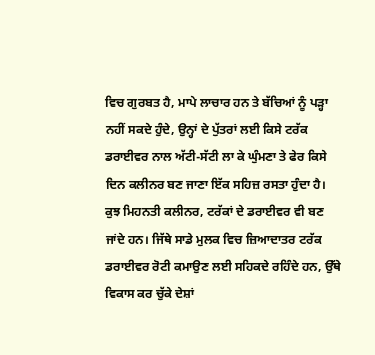ਵਿਚ ਗੁਰਬਤ ਹੈ, ਮਾਪੇ ਲਾਚਾਰ ਹਨ ਤੇ ਬੱਚਿਆਂ ਨੂੰ ਪੜ੍ਹਾ ਨਹੀਂ ਸਕਦੇ ਹੁੰਦੇ, ਉਨ੍ਹਾਂ ਦੇ ਪੁੱਤਰਾਂ ਲਈ ਕਿਸੇ ਟਰੱਕ ਡਰਾਈਵਰ ਨਾਲ ਅੱਟੀ-ਸੱਟੀ ਲਾ ਕੇ ਘੁੰਮਣਾ ਤੇ ਫੇਰ ਕਿਸੇ ਦਿਨ ਕਲੀਨਰ ਬਣ ਜਾਣਾ ਇੱਕ ਸਹਿਜ਼ ਰਸਤਾ ਹੁੰਦਾ ਹੈ। ਕੁਝ ਮਿਹਨਤੀ ਕਲੀਨਰ, ਟਰੱਕਾਂ ਦੇ ਡਰਾਈਵਰ ਵੀ ਬਣ ਜਾਂਦੇ ਹਨ। ਜਿੱਥੇ ਸਾਡੇ ਮੁਲਕ ਵਿਚ ਜ਼ਿਆਦਾਤਰ ਟਰੱਕ ਡਰਾਈਵਰ ਰੋਟੀ ਕਮਾਉਣ ਲਈ ਸਹਿਕਦੇ ਰਹਿੰਦੇ ਹਨ, ਉੱਥੇ ਵਿਕਾਸ ਕਰ ਚੁੱਕੇ ਦੇਸ਼ਾਂ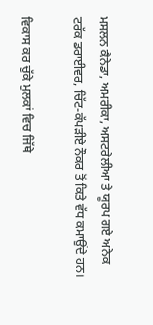ਮਸਲਨ ਕੈਨੇਡਾ, ਅਮਰੀਕਾ, ਅਸਟਰੇਲੀਆ ਤੇ ਯੂਰਪ ਗਏ ਅਨੇਕ ਟਰੱਕ ਡਰਾਈਵਰ, ਚਿੱਟ-ਕੱਪੜੀਏ ਨੌਕਰ ਤੋਂ ਕਿਤੇ ਵੱਧ ਕਮਾਉਂਦੇ ਹਨ।

ਵਿਕਾਸ ਕਰ ਚੁੱਕੇ ਮੁਲਕਾਂ ਵਿਚ ਜਿੱਥੇ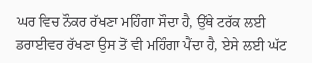ਘਰ ਵਿਚ ਨੌਕਰ ਰੱਖਣਾ ਮਹਿੰਗਾ ਸੌਦਾ ਹੈ, ਉੱਥੇ ਟਰੱਕ ਲਈ ਡਰਾਈਵਰ ਰੱਖਣਾ ਉਸ ਤੋਂ ਵੀ ਮਹਿੰਗਾ ਪੈਂਦਾ ਹੈ, ਏਸੇ ਲਈ ਘੱਟ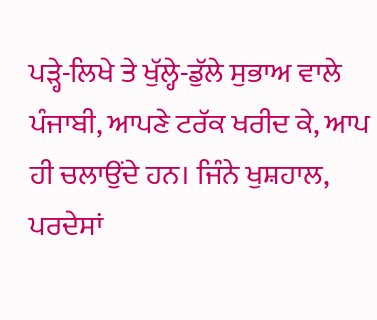ਪੜ੍ਹੇ-ਲਿਖੇ ਤੇ ਖੁੱਲ੍ਹੇ-ਡੁੱਲੇ ਸੁਭਾਅ ਵਾਲੇ ਪੰਜਾਬੀ, ਆਪਣੇ ਟਰੱਕ ਖਰੀਦ ਕੇ, ਆਪ ਹੀ ਚਲਾਉਂਦੇ ਹਨ। ਜਿੰਨੇ ਖੁਸ਼ਹਾਲ, ਪਰਦੇਸਾਂ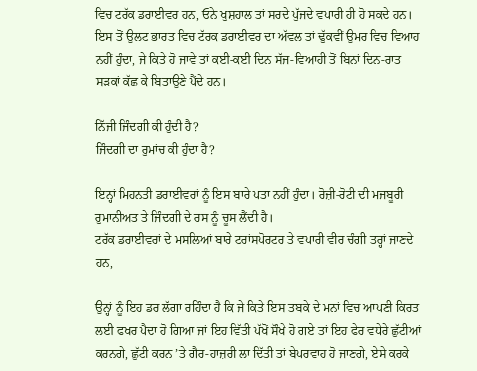ਵਿਚ ਟਰੱਕ ਡਰਾਈਵਰ ਹਨ, ਓਨੇ ਖੁਸ਼ਹਾਲ ਤਾਂ ਸਰਦੇ ਪੁੱਜਦੇ ਵਪਾਰੀ ਹੀ ਹੋ ਸਕਦੇ ਹਨ। ਇਸ ਤੋਂ ਉਲਟ ਭਾਰਤ ਵਿਚ ਟੱਰਕ ਡਰਾਈਵਰ ਦਾ ਅੱਵਲ ਤਾਂ ਢੁੱਕਵੀਂ ਉਮਰ ਵਿਚ ਵਿਆਹ ਨਹੀਂ ਹੁੰਦਾ, ਜੇ ਕਿਤੇ ਹੋ ਜਾਵੇ ਤਾਂ ਕਈ-ਕਈ ਦਿਨ ਸੱਜ-ਵਿਆਹੀ ਤੋਂ ਬਿਨਾਂ ਦਿਨ-ਰਾਤ ਸੜਕਾਂ ਕੱਛ ਕੇ ਬਿਤਾਉਣੇ ਪੈਂਦੇ ਹਨ।

ਨਿੱਜੀ ਜਿੰਦਗੀ ਕੀ ਹੁੰਦੀ ਹੈ?
ਜਿੰਦਗੀ ਦਾ ਰੁਮਾਂਚ ਕੀ ਹੁੰਦਾ ਹੈ?

ਇਨ੍ਹਾਂ ਮਿਹਨਤੀ ਡਰਾਈਵਰਾਂ ਨੂੰ ਇਸ ਬਾਰੇ ਪਤਾ ਨਹੀਂ ਹੁੰਦਾ। ਰੋਜ਼ੀ-ਰੋਟੀ ਦੀ ਮਜਬੂਰੀ ਰੁਮਾਨੀਅਤ ਤੇ ਜਿੰਦਗੀ ਦੇ ਰਸ ਨੂੰ ਚੂਸ ਲੈਂਦੀ ਹੈ।
ਟਰੱਕ ਡਰਾਈਵਰਾਂ ਦੇ ਮਸਲਿਆਂ ਬਾਰੇ ਟਰਾਂਸਪੋਰਟਰ ਤੇ ਵਪਾਰੀ ਵੀਰ ਚੰਗੀ ਤਰ੍ਹਾਂ ਜਾਣਦੇ ਹਨ,

ਉਨ੍ਹਾਂ ਨੂੰ ਇਹ ਡਰ ਲੱਗਾ ਰਹਿੰਦਾ ਹੈ ਕਿ ਜੇ ਕਿਤੇ ਇਸ ਤਬਕੇ ਦੇ ਮਨਾਂ ਵਿਚ ਆਪਣੀ ਕਿਰਤ ਲਈ ਫਖਰ ਪੈਦਾ ਹੋ ਗਿਆ ਜਾਂ ਇਹ ਵਿੱਤੀ ਪੱਖੋਂ ਸੌਖੇ ਹੋ ਗਏ ਤਾਂ ਇਹ ਫੇਰ ਵਧੇਰੇ ਛੁੱਟੀਆਂ ਕਰਨਗੇ, ਛੁੱਟੀ ਕਰਨ ’ਤੇ ਗੈਰ-ਹਾਜ਼ਰੀ ਲਾ ਦਿੱਤੀ ਤਾਂ ਬੇਪਰਵਾਹ ਹੋ ਜਾਣਗੇ, ਏਸੇ ਕਰਕੇ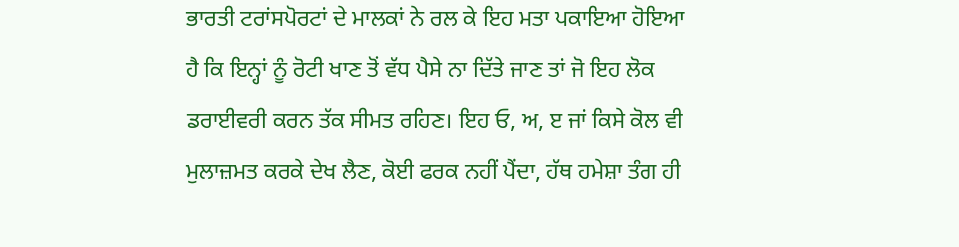ਭਾਰਤੀ ਟਰਾਂਸਪੋਰਟਾਂ ਦੇ ਮਾਲਕਾਂ ਨੇ ਰਲ ਕੇ ਇਹ ਮਤਾ ਪਕਾਇਆ ਹੋਇਆ ਹੈ ਕਿ ਇਨ੍ਹਾਂ ਨੂੰ ਰੋਟੀ ਖਾਣ ਤੋਂ ਵੱਧ ਪੈਸੇ ਨਾ ਦਿੱਤੇ ਜਾਣ ਤਾਂ ਜੋ ਇਹ ਲੋਕ ਡਰਾਈਵਰੀ ਕਰਨ ਤੱਕ ਸੀਮਤ ਰਹਿਣ। ਇਹ ਓ, ਅ, ੲ ਜਾਂ ਕਿਸੇ ਕੋਲ ਵੀ ਮੁਲਾਜ਼ਮਤ ਕਰਕੇ ਦੇਖ ਲੈਣ, ਕੋਈ ਫਰਕ ਨਹੀਂ ਪੈਂਦਾ, ਹੱਥ ਹਮੇਸ਼ਾ ਤੰਗ ਹੀ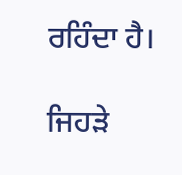ਰਹਿੰਦਾ ਹੈ।

ਜਿਹੜੇ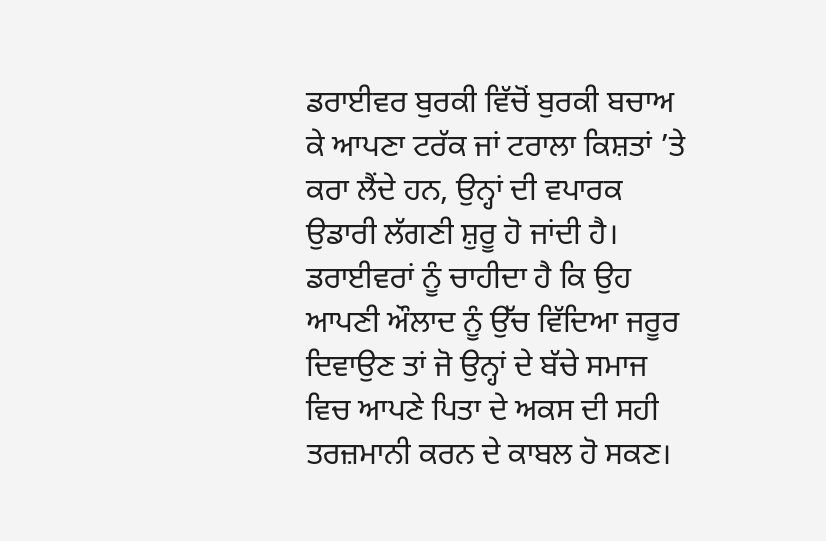ਡਰਾਈਵਰ ਬੁਰਕੀ ਵਿੱਚੋਂ ਬੁਰਕੀ ਬਚਾਅ ਕੇ ਆਪਣਾ ਟਰੱਕ ਜਾਂ ਟਰਾਲਾ ਕਿਸ਼ਤਾਂ ’ਤੇ ਕਰਾ ਲੈਂਦੇ ਹਨ, ਉਨ੍ਹਾਂ ਦੀ ਵਪਾਰਕ ਉਡਾਰੀ ਲੱਗਣੀ ਸ਼ੁਰੂ ਹੋ ਜਾਂਦੀ ਹੈ। ਡਰਾਈਵਰਾਂ ਨੂੰ ਚਾਹੀਦਾ ਹੈ ਕਿ ਉਹ ਆਪਣੀ ਔਲਾਦ ਨੂੰ ਉੱਚ ਵਿੱਦਿਆ ਜਰੂਰ ਦਿਵਾਉਣ ਤਾਂ ਜੋ ਉਨ੍ਹਾਂ ਦੇ ਬੱਚੇ ਸਮਾਜ ਵਿਚ ਆਪਣੇ ਪਿਤਾ ਦੇ ਅਕਸ ਦੀ ਸਹੀ ਤਰਜ਼ਮਾਨੀ ਕਰਨ ਦੇ ਕਾਬਲ ਹੋ ਸਕਣ।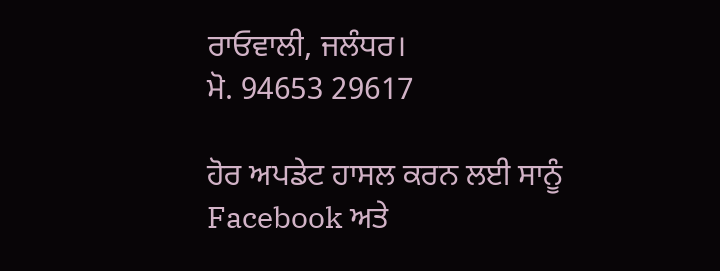ਰਾਓਵਾਲੀ, ਜਲੰਧਰ।
ਮੋ. 94653 29617

ਹੋਰ ਅਪਡੇਟ ਹਾਸਲ ਕਰਨ ਲਈ ਸਾਨੂੰ Facebook ਅਤੇ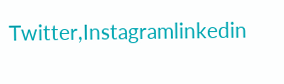Twitter,Instagramlinkedin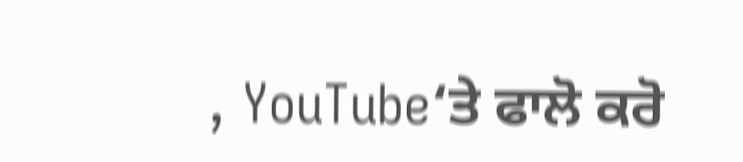, YouTube‘ਤੇ ਫਾਲੋ ਕਰੋ